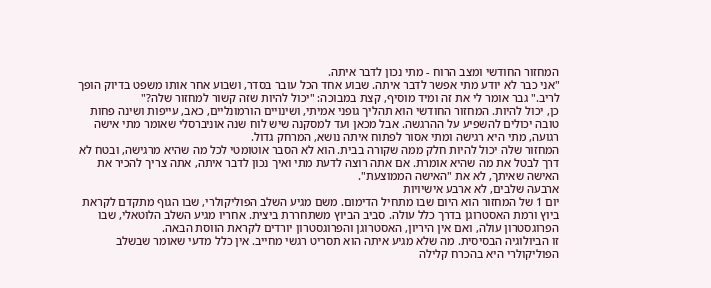המחזור החודשי ומצב הרוח - מתי נכון לדבר איתה.
"אני כבר לא יודע מתי אפשר לדבר איתה. שבוע אחד הכל עובר בסדר, ושבוע אחר אותו משפט בדיוק הופך לריב." גבר אומר לי את זה ומיד מוסיף, קצת במבוכה: "יכול להיות שזה קשור למחזור שלה?"
כן, יכול להיות. המחזור החודשי הוא תהליך גופני אמיתי, ושינויים הורמונליים, כאב, עייפות ושינה פחות טובה יכולים להשפיע על ההרגשה. אבל מכאן ועד למסקנה שיש לוח שנה אוניברסלי שאומר מתי אישה רגועה, מתי היא רגישה ומתי אסור לפתוח איתה נושא, המרחק גדול.
המחזור שלה יכול להיות חלק ממה שקורה בבית. הוא לא הסבר אוטומטי לכל מה שהיא מרגישה, ובטח לא דרך לבטל את מה שהיא אומרת. אם אתה רוצה לדעת מתי ואיך נכון לדבר איתה, אתה צריך להכיר את האישה שאיתך, לא את "האישה הממוצעת".
ארבעה שלבים, לא ארבע אישיויות
יום 1 של המחזור הוא היום שבו מתחיל הדימום. משם מגיע השלב הפוליקולרי, שבו הגוף מתקדם לקראת ביוץ ורמת האסטרוגן בדרך כלל עולה. סביב הביוץ משתחררת ביצית. אחריו מגיע השלב הלוטאלי, שבו הפרוגסטרון עולה, ואם אין היריון, האסטרוגן והפרוגסטרון יורדים לקראת הווסת הבאה.
זו הביולוגיה הבסיסית. מה שלא מגיע איתה הוא תסריט רגשי מחייב. אין כלל מדעי שאומר שבשלב הפוליקולרי היא בהכרח קלילה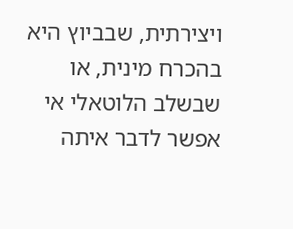ויצירתית, שבביוץ היא בהכרח מינית, או שבשלב הלוטאלי אי אפשר לדבר איתה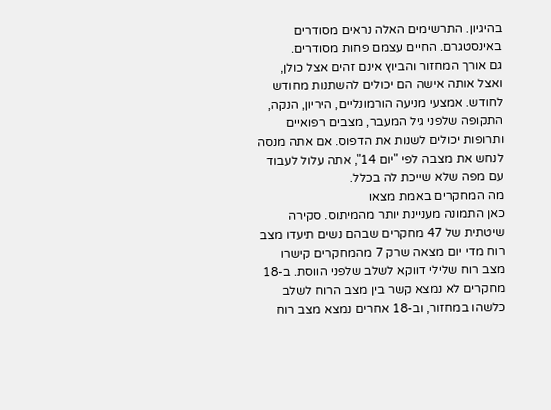בהיגיון. התרשימים האלה נראים מסודרים באינסטגרם. החיים עצמם פחות מסודרים.
גם אורך המחזור והביוץ אינם זהים אצל כולן, ואצל אותה אישה הם יכולים להשתנות מחודש לחודש. אמצעי מניעה הורמונליים, היריון, הנקה, התקופה שלפני גיל המעבר, מצבים רפואיים ותרופות יכולים לשנות את הדפוס. אם אתה מנסה לנחש את מצבה לפי "יום 14", אתה עלול לעבוד עם מפה שלא שייכת לה בכלל.
מה המחקרים באמת מצאו
כאן התמונה מעניינת יותר מהמיתוס. סקירה שיטתית של 47 מחקרים שבהם נשים תיעדו מצב רוח מדי יום מצאה שרק 7 מהמחקרים קישרו מצב רוח שלילי דווקא לשלב שלפני הווסת. ב-18 מחקרים לא נמצא קשר בין מצב הרוח לשלב כלשהו במחזור, וב-18 אחרים נמצא מצב רוח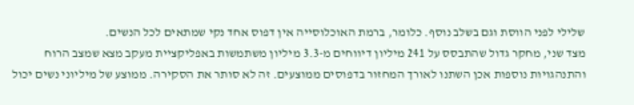שלילי לפני הווסת וגם בשלב נוסף. כלומר, ברמת האוכלוסייה אין דפוס אחד נקי שמתאים לכל הנשים.
מצד שני, מחקר גדול שהתבסס על 241 מיליון דיווחים מ-3.3 מיליון משתמשות באפליקציית מעקב מצא שמצב הרוח והתנהגויות נוספות אכן השתנו לאורך המחזור בדפוסים ממוצעים. זה לא סותר את הסקירה. ממוצע של מיליוני נשים יכול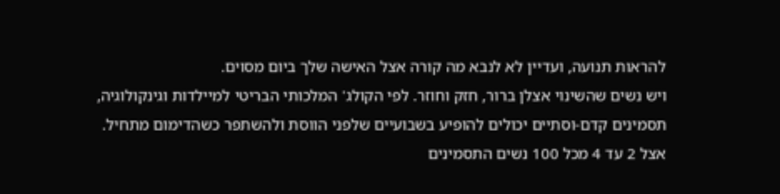להראות תנועה, ועדיין לא לנבא מה קורה אצל האישה שלך ביום מסוים.
ויש נשים שהשינוי אצלן ברור, חזק וחוזר. לפי הקולג' המלכותי הבריטי למיילדות וגינקולוגיה, תסמינים קדם-וסתיים יכולים להופיע בשבועיים שלפני הווסת ולהשתפר כשהדימום מתחיל. אצל 2 עד 4 מכל 100 נשים התסמינים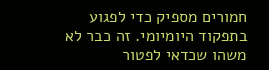חמורים מספיק כדי לפגוע בתפקוד היומיומי. זה כבר לא משהו שכדאי לפטור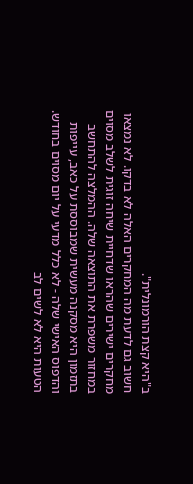ב"היא קצת הורמונלית".
חשוב גם לדעת מה המחקרים האלה לא בדקו. לא נמצאו מחקרים ישירים שהראו שדחיית שיחה זוגית לשלב מסוים במחזור משפרת את התוצאה שלה. ההמלצה להתחשב בתזמון היא מסקנה מעשית שמבוססת על כאב, עייפות והדפוס האישי שלה - לא כלל מדעי על יום מסוים בחודש.
הטעות היא לא לשים לב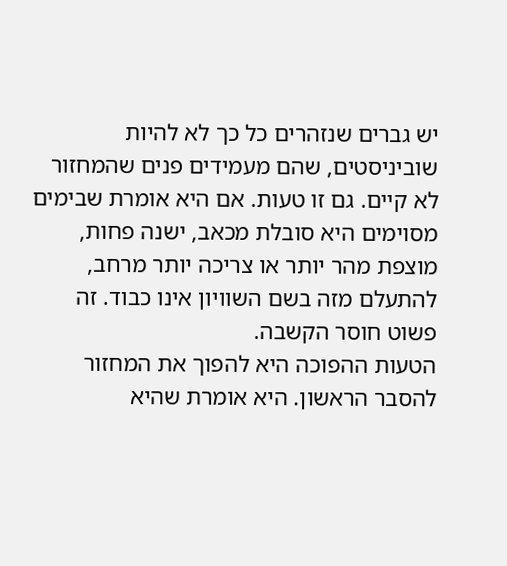יש גברים שנזהרים כל כך לא להיות שוביניסטים, שהם מעמידים פנים שהמחזור לא קיים. גם זו טעות. אם היא אומרת שבימים מסוימים היא סובלת מכאב, ישנה פחות, מוצפת מהר יותר או צריכה יותר מרחב, להתעלם מזה בשם השוויון אינו כבוד. זה פשוט חוסר הקשבה.
הטעות ההפוכה היא להפוך את המחזור להסבר הראשון. היא אומרת שהיא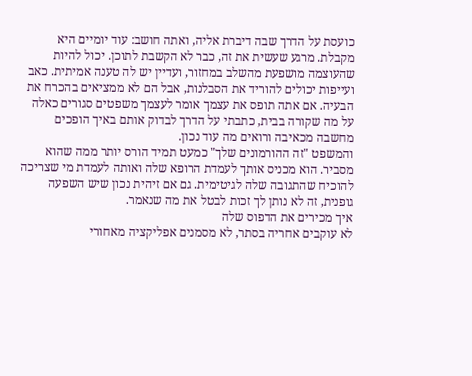כועסת על הדרך שבה דיברת אליה, ואתה חושב: עוד יומיים היא מקבלת. מרגע שעשית את זה, כבר לא הקשבת לתוכן. יכול להיות שהעוצמה מושפעת מהשלב במחזור, ועדיין יש לה טענה אמיתית. כאב ועייפות יכולים להוריד את הסבלנות, אבל הם לא ממציאים בהכרח את הבעיה. אם אתה תופס את עצמך אומר לעצמך משפטים סגורים כאלה על מה שקורה בבית, כתבתי על הדרך לבדוק אותם באיך הופכים מחשבה מכאיבה ורואים מה עוד נכון.
והמשפט "זה ההורמונים שלך" כמעט תמיד הורס יותר ממה שהוא מסביר. הוא מכניס אותך לעמדת הרופא שלה ואותה לעמדת מי שצריכה להוכיח שהתגובה שלה לגיטימית. גם אם זיהית נכון שיש השפעה גופנית, זה לא נותן לך זכות לבטל את מה שנאמר.
איך מכירים את הדפוס שלה
לא עוקבים אחריה בסתר, לא מסמנים אפליקציה מאחורי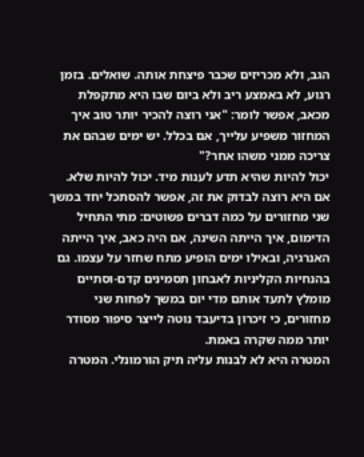הגב, ולא מכריזים שכבר פיצחת אותה. שואלים. בזמן רגוע, לא באמצע ריב ולא ביום שבו היא מתקפלת מכאב, אפשר לומר: "אני רוצה להכיר יותר טוב איך המחזור משפיע עלייך, אם בכלל. יש ימים שבהם את צריכה ממני משהו אחר?"
יכול להיות שהיא תדע לענות מיד. יכול להיות שלא. אם היא רוצה לבדוק את זה, אפשר להסתכל יחד במשך שני מחזורים על כמה דברים פשוטים: מתי התחיל הדימום, איך הייתה השינה, אם היה כאב, איך הייתה האנרגיה, ובאילו ימים הופיע מתח שחזר על עצמו. גם בהנחיות הקליניות לאבחון תסמינים קדם-וסתיים מומלץ לתעד אותם מדי יום במשך לפחות שני מחזורים, כי זיכרון בדיעבד נוטה לייצר סיפור מסודר יותר ממה שקרה באמת.
המטרה היא לא לבנות עליה תיק הורמונלי. המטרה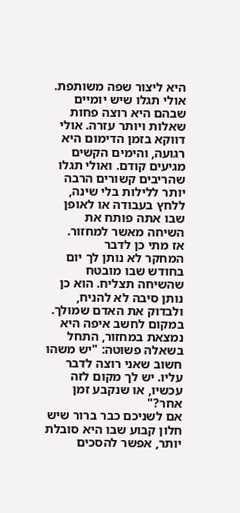היא ליצור שפה משותפת. אולי תגלו שיש יומיים שבהם היא רוצה פחות שאלות ויותר עזרה. אולי דווקא בזמן הדימום היא רגועה, והימים הקשים מגיעים קודם. ואולי תגלו שהריבים קשורים הרבה יותר ללילות בלי שינה, ללחץ בעבודה או לאופן שבו אתה פותח את השיחה מאשר למחזור.
אז מתי כן לדבר
המחקר לא נותן לך יום בחודש שבו מובטח שהשיחה תצליח. הוא כן נותן סיבה לא להניח, ולבדוק את האדם שמולך. במקום לחשב איפה היא נמצאת במחזור, התחל בשאלה פשוטה: "יש משהו חשוב שאני רוצה לדבר עליו. יש לך מקום לזה עכשיו, או שנקבע זמן אחר?"
אם לשניכם כבר ברור שיש חלון קבוע שבו היא סובלת יותר, אפשר להסכים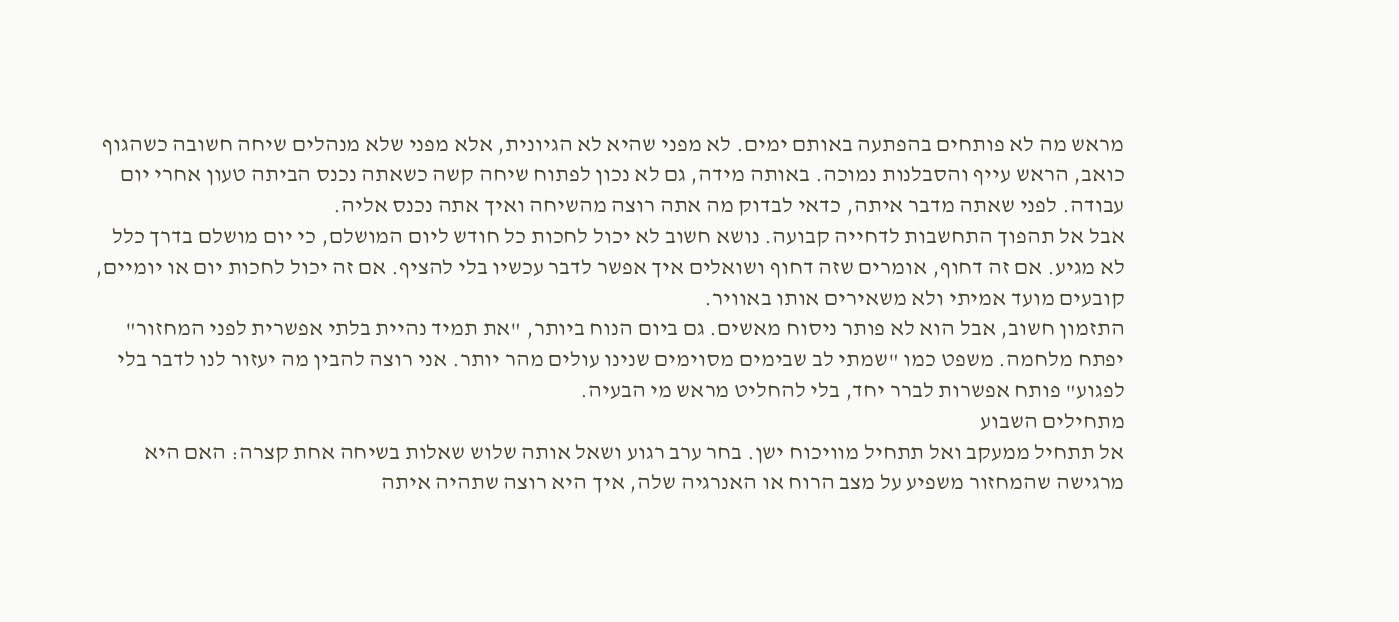מראש מה לא פותחים בהפתעה באותם ימים. לא מפני שהיא לא הגיונית, אלא מפני שלא מנהלים שיחה חשובה כשהגוף כואב, הראש עייף והסבלנות נמוכה. באותה מידה, גם לא נכון לפתוח שיחה קשה כשאתה נכנס הביתה טעון אחרי יום עבודה. לפני שאתה מדבר איתה, כדאי לבדוק מה אתה רוצה מהשיחה ואיך אתה נכנס אליה.
אבל אל תהפוך התחשבות לדחייה קבועה. נושא חשוב לא יכול לחכות כל חודש ליום המושלם, כי יום מושלם בדרך כלל לא מגיע. אם זה דחוף, אומרים שזה דחוף ושואלים איך אפשר לדבר עכשיו בלי להציף. אם זה יכול לחכות יום או יומיים, קובעים מועד אמיתי ולא משאירים אותו באוויר.
התזמון חשוב, אבל הוא לא פותר ניסוח מאשים. גם ביום הנוח ביותר, "את תמיד נהיית בלתי אפשרית לפני המחזור" יפתח מלחמה. משפט כמו "שמתי לב שבימים מסוימים שנינו עולים מהר יותר. אני רוצה להבין מה יעזור לנו לדבר בלי לפגוע" פותח אפשרות לברר יחד, בלי להחליט מראש מי הבעיה.
מתחילים השבוע
אל תתחיל ממעקב ואל תתחיל מוויכוח ישן. בחר ערב רגוע ושאל אותה שלוש שאלות בשיחה אחת קצרה: האם היא מרגישה שהמחזור משפיע על מצב הרוח או האנרגיה שלה, איך היא רוצה שתהיה איתה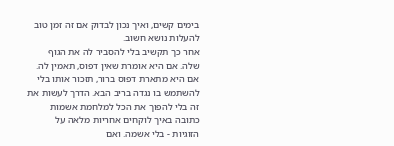בימים קשים, ואיך נכון לבדוק אם זה זמן טוב להעלות נושא חשוב.
אחר כך תקשיב בלי להסביר לה את הגוף שלה. אם היא אומרת שאין דפוס, תאמין לה. אם היא מתארת דפוס ברור, תזכור אותו בלי להשתמש בו נגדה בריב הבא. הדרך לעשות את זה בלי להפוך את הכל למלחמת אשמות כתובה באיך לוקחים אחריות מלאה על הזוגיות - בלי אשמה. ואם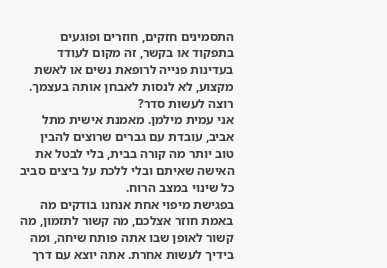התסמינים חזקים, חוזרים ופוגעים בתפקוד או בקשר, זה מקום לעודד בעדינות פנייה לרופאת נשים או לאשת מקצוע, לא לנסות לאבחן אותה בעצמך.
רוצה לעשות סדר?
אני עמית מילמן. מאמנת אישית מתל אביב, עובדת עם גברים שרוצים להבין טוב יותר מה קורה בבית, בלי לבטל את האישה שאיתם ובלי ללכת על ביצים סביב כל שינוי במצב הרוח.
בפגישת מיפוי אחת אנחנו בודקים מה באמת חוזר אצלכם, מה קשור לתזמון, מה קשור לאופן שבו אתה פותח שיחה, ומה בידיך לעשות אחרת. אתה יוצא עם דרך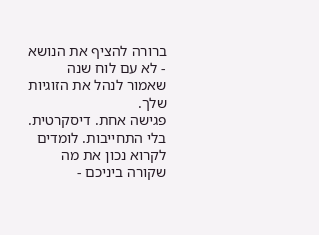ברורה להציף את הנושא - לא עם לוח שנה שאמור לנהל את הזוגיות שלך.
פגישה אחת. דיסקרטית. בלי התחייבות. לומדים לקרוא נכון את מה שקורה ביניכם -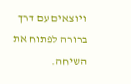ויוצאים עם דרך ברורה לפתוח את השיחה.